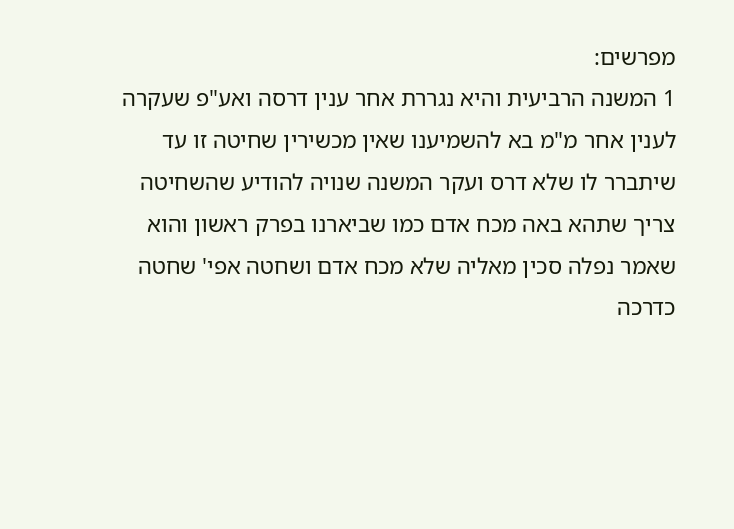מפרשים:
1 המשנה הרביעית והיא נגררת אחר ענין דרסה ואע"פ שעקרה לענין אחר מ"מ בא להשמיענו שאין מכשירין שחיטה זו עד שיתברר לו שלא דרס ועקר המשנה שנויה להודיע שהשחיטה צריך שתהא באה מכח אדם כמו שביארנו בפרק ראשון והוא שאמר נפלה סכין מאליה שלא מכח אדם ושחטה אפי' שחטה כדרכה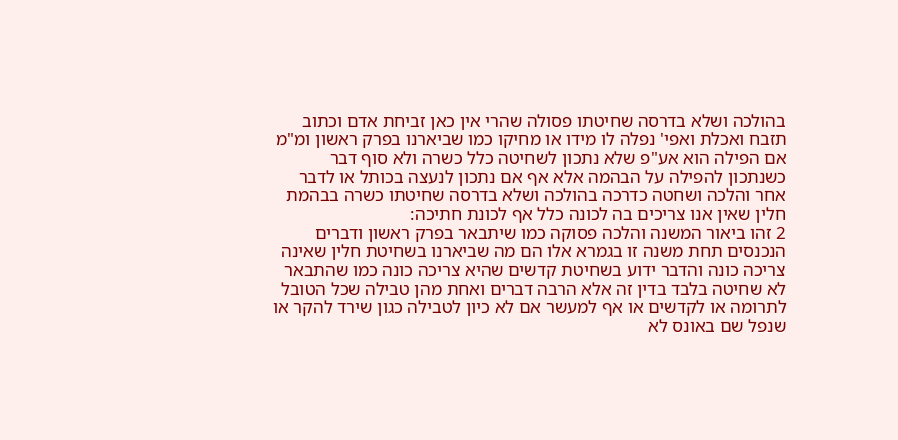בהולכה ושלא בדרסה שחיטתו פסולה שהרי אין כאן זביחת אדם וכתוב תזבח ואכלת ואפי' נפלה לו מידו או מחיקו כמו שביארנו בפרק ראשון ומ"מ אם הפילה הוא אע"פ שלא נתכון לשחיטה כלל כשרה ולא סוף דבר כשנתכון להפילה על הבהמה אלא אף אם נתכון לנעצה בכותל או לדבר אחר והלכה ושחטה כדרכה בהולכה ושלא בדרסה שחיטתו כשרה בבהמת חלין שאין אנו צריכים בה לכונה כלל אף לכונת חתיכה:
2 זהו ביאור המשנה והלכה פסוקה כמו שיתבאר בפרק ראשון ודברים הנכנסים תחת משנה זו בגמרא אלו הם מה שביארנו בשחיטת חלין שאינה צריכה כונה והדבר ידוע בשחיטת קדשים שהיא צריכה כונה כמו שהתבאר לא שחיטה בלבד בדין זה אלא הרבה דברים ואחת מהן טבילה שכל הטובל לתרומה או לקדשים או אף למעשר אם לא כיון לטבילה כגון שירד להקר או שנפל שם באונס לא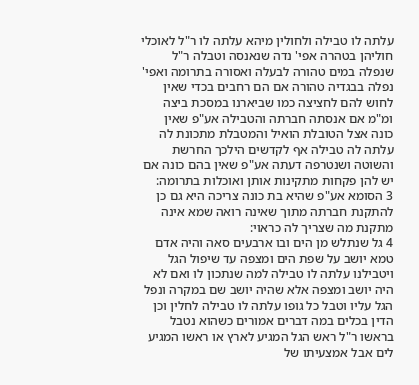עלתה לו טבילה ולחולין מיהא עלתה לו ר"ל לאוכלי חוליהן בטהרה אפי' נדה שנאנסה וטבלה ר"ל שנפלה במים טהורה לבעלה ואסורה בתרומה ואפי' נפלה בבגדיה טהורה אם הם רחבים בכדי שאין לחוש להם לחציצה כמו שביארנו במסכת ביצה ומ"מ אם אנסתה חברתה והטבילה אע"פ שאין כונה אצל הטובלת הואיל והמטבלת מתכונת לה עלתה לה טבילה אף לקדשים הילכך החרשת והשוטה ושנטרפה דעתה אע"פ שאין בהם כונה אם יש להן פקחות מתקינות אותן ואוכלות בתרומה:
3 הסומא אע"פ שהיא בת כונה צריכה היא גם כן להתקנת חברתה מתוך שאינה רואה שמא אינה מתקנת מה שצריך לה כראוי:
4 גל שנתלש מן הים ובו ארבעים סאה והיה אדם טמא יושב על שפת הים ומצפה עד שיפול הגל ויטבילנו עלתה לו טבילה למה שנתכון לו ואם לא היה יושב ומצפה אלא שהיה יושב שם במקרה ונפל הגל עליו וטבל כל גופו עלתה לו טבילה לחלין וכן הדין בכלים במה דברים אמורים כשהוא נטבל בראשו ר"ל ראש הגל המגיע לארץ או ראשו המגיע לים אבל אמצעיתו של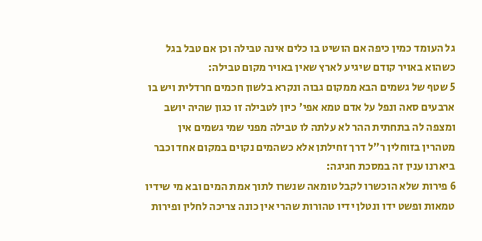גל העומד כמין כיפה אם הושיט בו כלים אינה טבילה וכן אם טבל בגל כשהוא באויר קודם שיגיע לארץ שאין באויר מקום טבילה:
5 שטף של גשמים הבא ממקום גבוה ונקרא בלשון חכמים חרדלית ויש בו ארבעים סאה ונפל על אדם טמא אפי' כיון לטבילה זו כגון שהיה יושב ומצפה לה בתחתית ההר לא עלתה לו טבילה מפני שמי גשמים אין מטהרין בזוחלין ר"ל דרך זחילתן אלא כשהמים נקוים במקום אחד וכבר ביארנו ענין זה במסכת חגיגה:
6 פירות שלא הוכשרו לקבל טומאה שנשרו לתוך אמת המים ובא מי שידיו טמאות ופשט ידו ונטלן ידיו טהורות שהרי אין כונה צריכה לחלין ופירות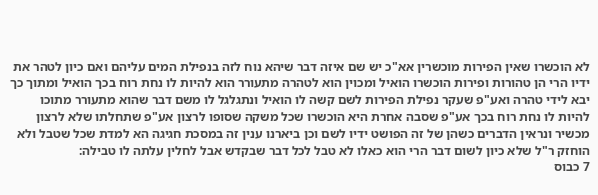לא הוכשרו שאין הפירות מוכשרין אא"כ יש שם איזה דבר שיהא נוח לזה בנפילת המים עליהם ואם כיון לטהר את ידיו הרי הן טהורות ופירות הוכשרו הואיל ומכוין הוא לטהרה מתעורר הוא להיות לו נחת רוח בכך הואיל ומתוך כך יבא לידי טהרה ואע"פ שעקר נפילת הפירות לשם קשה לו הואיל ונתגלגל לו משם דבר שהוא מתעורר מתוכו להיות לו נחת רוח בכך אע"פ שסבה אחרת היא הוכשרו שכל משקה שסופו לרצון אע"פ שתחלתו שלא לרצון מכשיר ונראין הדברים כשהן של זה הפושט ידיו לשם וכן ביארנו ענין זה במסכת חגיגה הא למדת שכל שטבל ולא הוחזק ר"ל שלא כיון לשום דבר הרי הוא כאלו לא טבל לכל דבר שבקדש אבל לחלין עלתה לו טבילה:
7 כבוס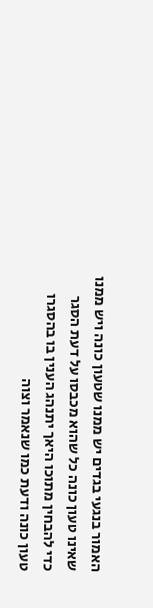האמור בנגעי בגדים יש ממנו שטעון כונה ויש ממנו שאינו טעון כונה כל שהוא מכבסו על דעת הסגר כדי להבחין מתוכו היאך יתנהג הענין בו בהסגרו טעון כונה ודעת כמו שנאמר וצוה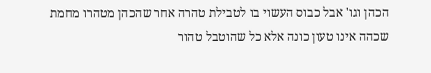הכהן וגו' אבל כבוס העשוי בו לטבילת טהרה אחר שהכהן מטהרו מחמת שכהה אינו טעון כונה אלא כל שהוטבל טהור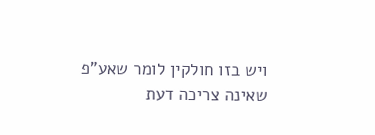ויש בזו חולקין לומר שאע"פ שאינה צריכה דעת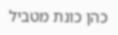כהן כונת מטביל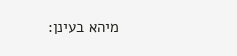מיהא בעינן: